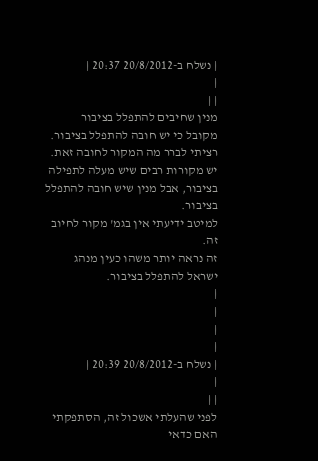| נשלח ב-20/8/2012 20:37 |
|
| |
מנין שחיבים להתפלל בציבור
מקובל כי יש חובה להתפלל בציבור.
רציתי לברר מה המקור לחובה זאת.
יש מקורות רבים שיש מעלה לתפילה בציבור, אבל מנין שיש חובה להתפלל בציבור.
למיטב ידיעתי אין בגמ' מקור לחיוב זה.
זה נראה יותר משהו כעין מנהג ישראל להתפלל בציבור.
|
|
|
|
| נשלח ב-20/8/2012 20:39 |
|
| |
לפני שהעלתי אשכול זה, הסתפקתי האם כדאי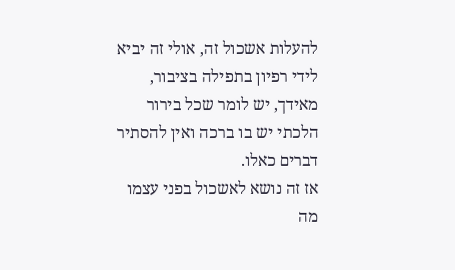להעלות אשכול זה, אולי זה יביא לידי רפיון בתפילה בציבור, מאידך, יש לומר שכל בירור הלכתי יש בו ברכה ואין להסתיר דברים כאלו.
אז זה נושא לאשכול בפני עצמו מה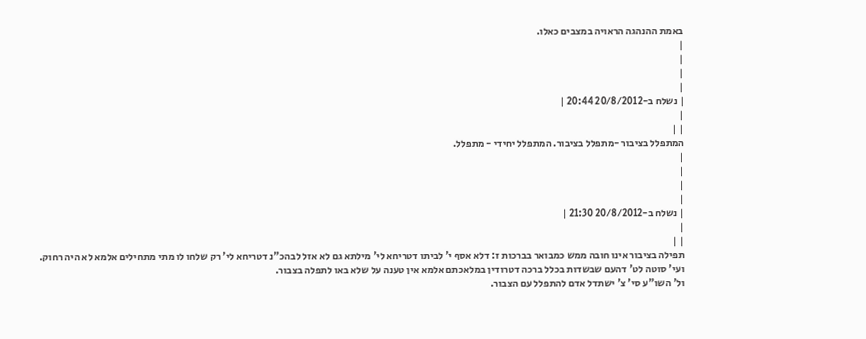באמת ההנהגה הראויה במצבים כאלו.
|
|
|
|
| נשלח ב-20/8/2012 20:44 |
|
| |
המתפלל בציבור -מתפלל בציבור. המתפלל יחידי - מתפלל.
|
|
|
|
| נשלח ב-20/8/2012 21:30 |
|
| |
תפילה בציבור אינו חובה ממש כמבואר בברכות ז: דלא אסף י' לביתו דטריחא לי' מילתא גם לא אזל לבהכ"נ דטריחא לי' רק שלחו לו מתי מתחילים אלמא לא היה רחוק.
ועי' סוטה לט' דהעם שבשדות בכלל ברכה דטרודין במלאכתם אלמא אין טענה על שלא באו לתפלה בצבור.
ול' השו"ע סי' צ' ישתדל אדם להתפלל עם הצבור.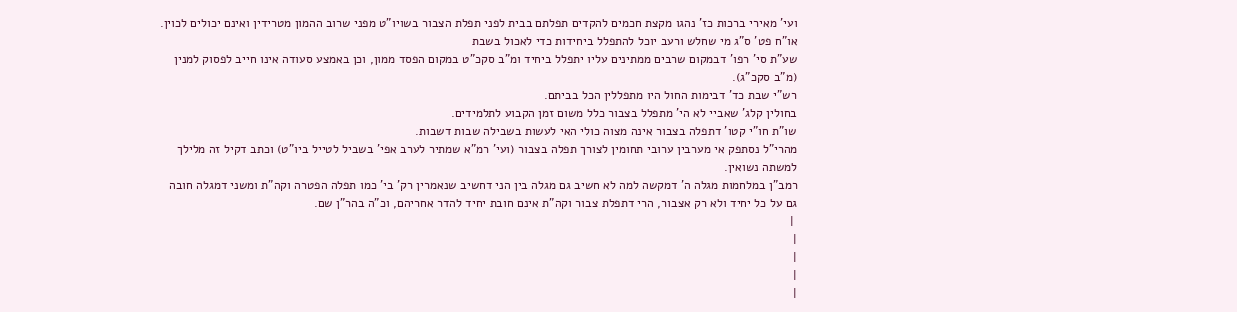ועי' מאירי ברכות כז' נהגו מקצת חכמים להקדים תפלתם בבית לפני תפלת הצבור בשויו"ט מפני שרוב ההמון מטרידין ואינם יכולים לכוין.
או"ח פט' ס"ג מי שחלש ורעב יוכל להתפלל ביחידות כדי לאכול בשבת
שע"ת סי' רפו' דבמקום שרבים ממתינים עליו יתפלל ביחיד ומ"ב סקכ"ט במקום הפסד ממון, וכן באמצע סעודה אינו חייב לפסוק למנין (מ"ב סקכ"ג).
רש"י שבת כד' דבימות החול היו מתפללין הכל בביתם.
בחולין קלג' שאביי לא הי' מתפלל בצבור כלל משום זמן הקבוע לתלמידים.
שו"ת חו"י קטו' דתפלה בצבור אינה מצוה כולי האי לעשות בשבילה שבות דשבות.
מהרי"ל נסתפק אי מערבין ערובי תחומין לצורך תפלה בצבור (ועי' רמ"א שמתיר לערב אפי' בשביל לטייל ביו"ט) וכתב דקיל זה מלילך למשתה נשואין.
רמב"ן במלחמות מגלה ה' דמקשה למה לא חשיב גם מגלה בין הני דחשיב שנאמרין רק' בי' כמו תפלה הפטרה וקה"ת ומשני דמגלה חובה גם על כל יחיד ולא רק אצבור, הרי דתפלת צבור וקה"ת אינם חובת יחיד להדר אחריהם, וכ"ה בהר"ן שם.
 |
|
|
|
|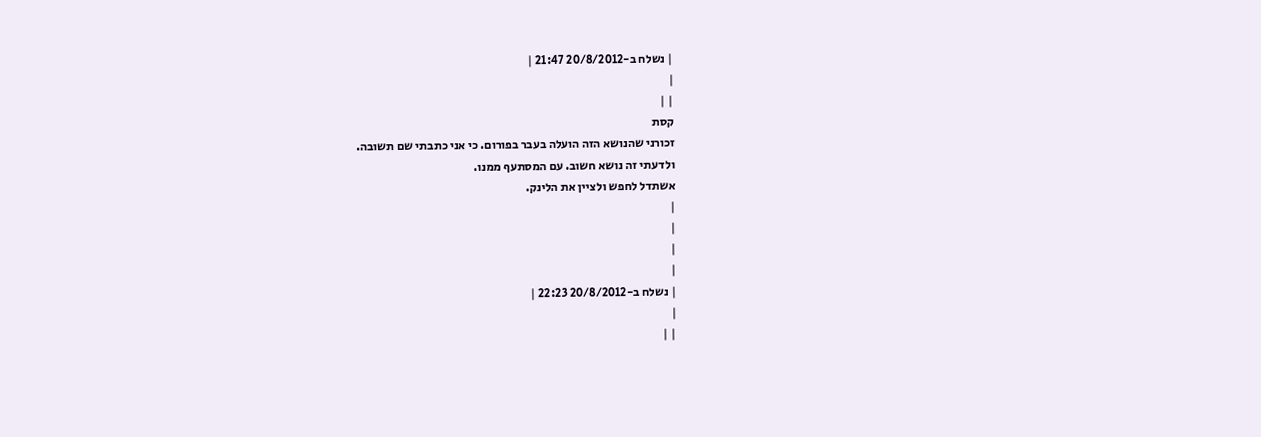| נשלח ב-20/8/2012 21:47 |
|
| |
קסת
זכורני שהנושא הזה הועלה בעבר בפורום. כי אני כתבתי שם תשובה.
ולדעתי זה נושא חשוב. עם המסתעף ממנו.
אשתדל לחפש ולציין את הלינק.
|
|
|
|
| נשלח ב-20/8/2012 22:23 |
|
| |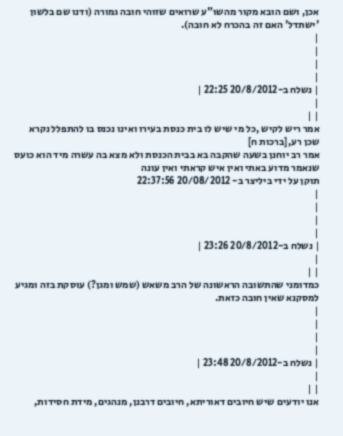אכן, ושם הובא מקור מהשו"ע שרואים שזוהי חובה גמורה (ודנו שם בלשון 'ישתדל' האם זה בהכרח לא חובה).
|
|
|
|
| נשלח ב-20/8/2012 22:25 |
|
| |
אמר ריש לקיש ,כל מי שיש לו בית כנסת בעירו ואינו נכנס בו להתפלל נקרא שכן רע,[ברכות ח]
אמר רב יוחנן בשעה שהקבה בא בבית הכנסת ולא מצא בה עשרה מיד הוא כועס שנאמר מדוע באתי ואין איש קראתי ואין עונה
תוקן על ידי ביליצר ב- 20/08/2012 22:37:56
|
|
|
|
| נשלח ב-20/8/2012 23:26 |
|
| |
כמדומני שהתשובה הראשונה של הרב משאש (שמש ומגן?) עוסקת בזה ומגיע למסקנא שאין חובה כזאת.
|
|
|
|
| נשלח ב-20/8/2012 23:48 |
|
| |
אנו יודעים שיש חיובים דאוריתא, חיובים דרבנן, מנהגים, מידת חסידות,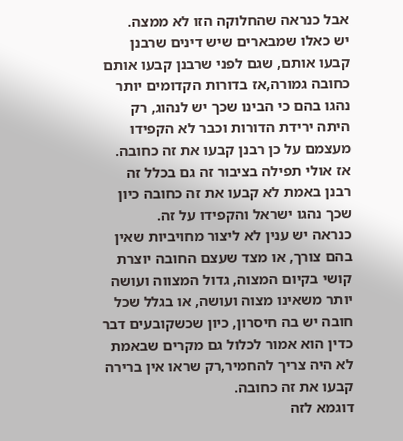אבל כנראה שהחלוקה הזו לא ממצה.
יש כאלו שמבארים שיש דינים שרבנן קבעו אותם, שגם לפני שרבנן קבעו אותם כחובה גמורה,אז בדורות הקדומים יותר נהגו בהם כי הבינו שכך יש לנהוג, רק היתה ירידת הדורות וכבר לא הקפידו מעצמם על כן רבנן קבעו את זה כחובה.
אז אולי תפילה בציבור זה גם בכלל זה רבנן באמת לא קבעו את זה כחובה כיון שכך נהגו ישראל והקפידו על זה.
כנראה יש ענין לא ליצור מחויביות שאין בהם צורך, או מצד שעצם החובה יוצרת קושי בקיום המצוה, גדול המצווה ועושה יותר משאינו מצוה ועושה, או בגלל שכל חובה יש בה חיסרון, כיון שכשקובעים דבר כדין הוא אמור לכלול גם מקרים שבאמת לא היה צריך להחמיר,רק שראו אין ברירה קבעו את זה כחובה.
דוגמא לזה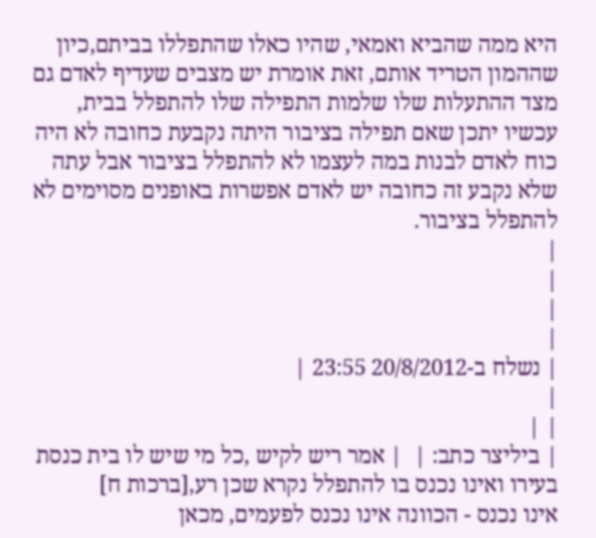היא ממה שהביא ואמאי, שהיו כאלו שהתפללו בביתם,כיון שההמון הטריד אותם, זאת אומרת יש מצבים שעדיף לאדם גם מצד ההתעלות שלו שלמות התפילה שלו להתפלל בבית, עכשיו יתכן שאם תפילה בציבור היתה נקבעת כחובה לא היה כוח לאדם לבנות במה לעצמו לא להתפלל בציבור אבל עתה שלא נקבע זה כחובה יש לאדם אפשרות באופנים מסוימים לא להתפלל בציבור.
|
|
|
|
| נשלח ב-20/8/2012 23:55 |
|
| |
| ביליצר כתב: |  | אמר ריש לקיש ,כל מי שיש לו בית כנסת בעירו ואינו נכנס בו להתפלל נקרא שכן רע,[ברכות ח]
אינו נכנס - הכוונה אינו נכנס לפעמים, מכאן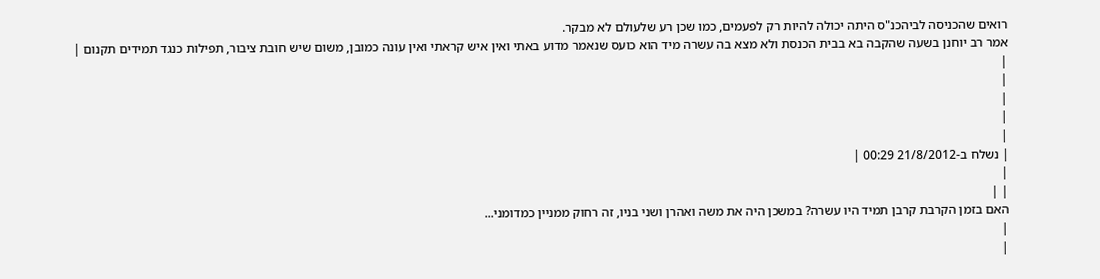רואים שהכניסה לביהכנ"ס היתה יכולה להיות רק לפעמים, כמו שכן רע שלעולם לא מבקר.
אמר רב יוחנן בשעה שהקבה בא בבית הכנסת ולא מצא בה עשרה מיד הוא כועס שנאמר מדוע באתי ואין איש קראתי ואין עונה כמובן, משום שיש חובת ציבור, תפילות כנגד תמידים תקנום |
|
|
|
|
|
| נשלח ב-21/8/2012 00:29 |
|
| |
האם בזמן הקרבת קרבן תמיד היו עשרה? במשכן היה את משה ואהרן ושני בניו, זה רחוק ממניין כמדומני...
|
|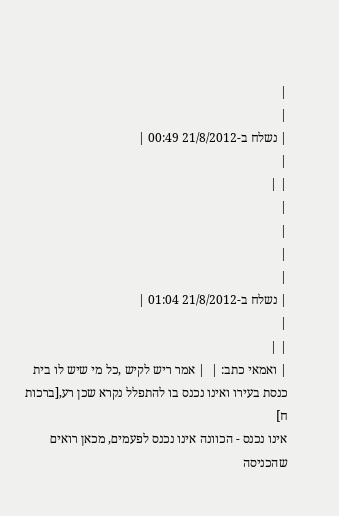|
|
| נשלח ב-21/8/2012 00:49 |
|
| |
|
|
|
|
| נשלח ב-21/8/2012 01:04 |
|
| |
| ואמאי כתב: |  | אמר ריש לקיש ,כל מי שיש לו בית כנסת בעירו ואינו נכנס בו להתפלל נקרא שכן רע,[ברכות ח]
אינו נכנס - הכוונה אינו נכנס לפעמים, מכאן רואים שהכניסה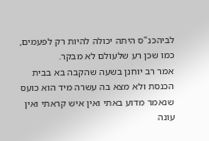לביהכנ"ס היתה יכולה להיות רק לפעמים, כמו שכן רע שלעולם לא מבקר.
אמר רב יוחנן בשעה שהקבה בא בבית הכנסת ולא מצא בה עשרה מיד הוא כועס שנאמר מדוע באתי ואין איש קראתי ואין עונה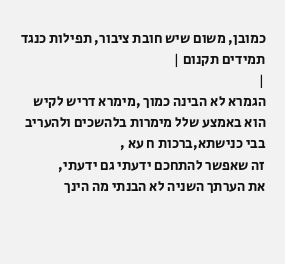כמובן, משום שיש חובת ציבור, תפילות כנגד תמידים תקנום |
|
הגמרא לא הבינה כמוך ,מימרא דריש לקיש הוא באמצע שלל מימרות בלהשכים ולהעריב בבי כנישתא,ברכות ח עא ,
זה שאפשר להתחכם ידעתי גם ידעתי,
את הערתך השניה לא הבנתי מה הינך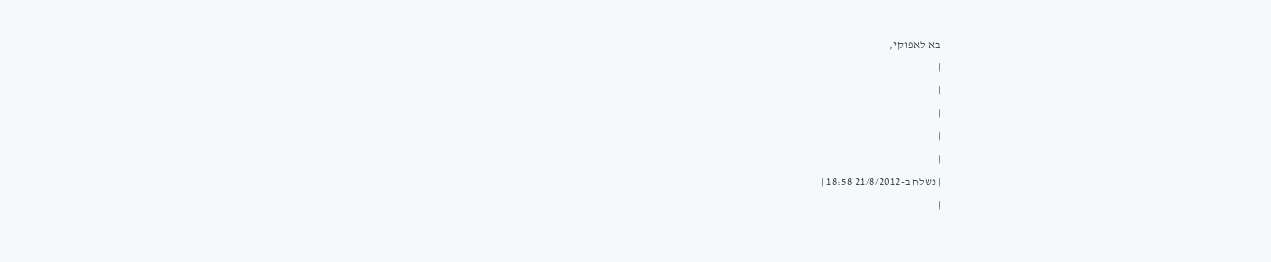בא לאפוקי,
|
|
|
|
|
| נשלח ב-21/8/2012 18:58 |
|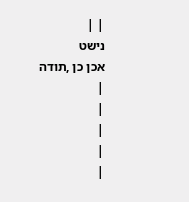| |
נישט
אכן כן ,תודה
|
|
|
|
|